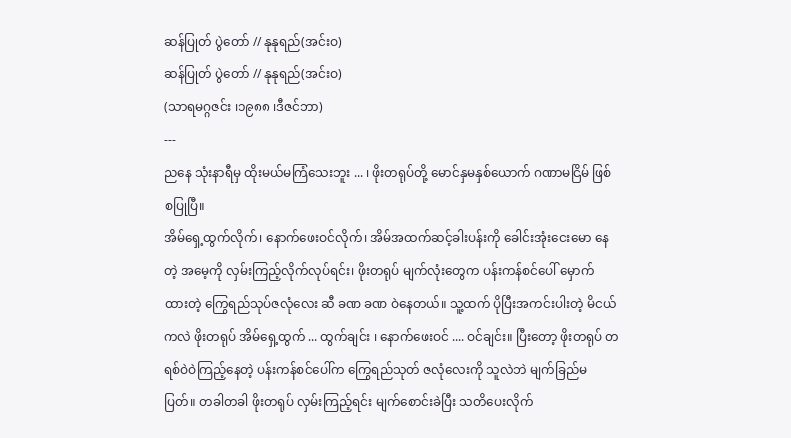ဆန်ပြုတ် ပွဲတော် // နုနုရည်(အင်းဝ)
ဆန်ပြုတ် ပွဲတော် // နုနုရည်(အင်းဝ)
(သာရမဂ္ဂဇင်း ၊၁၉၈၈ ၊ဒီဇင်ဘာ)
---
ညနေ သုံးနာရီမှ ထိုးမယ်မကြံသေးဘူး ... ၊ ဖိုးတရုပ်တို့ မောင်နှမနှစ်ယောက် ဂဏာမငြိမ် ဖြစ်စပြုပြီ။
အိမ်ရှေ့ထွက်လိုက်၊ နောက်ဖေးဝင်လိုက်၊ အိမ်အထက်ဆင့်ခါးပန်းကို ခေါင်းအုံးငေးမော နေတဲ့ အမေ့ကို လှမ်းကြည့်လိုက်လုပ်ရင်း၊ ဖိုးတရုပ် မျက်လုံးတွေက ပန်းကန်စင်ပေါ် မှောက် ထားတဲ့ ကြွေရည်သုပ်ဇလုံလေး ဆီ ခဏ ခဏ ဝဲနေတယ်။ သူ့ထက် ပိုပြီးအကင်းပါးတဲ့ မိငယ်ကလဲ ဖိုးတရုပ် အိမ်ရှေ့ထွက် ... ထွက်ချင်း ၊ နောက်ဖေးဝင် .... ဝင်ချင်း။ ပြီးတော့ ဖိုးတရုပ် တရစ်ဝဲဝဲကြည့်နေတဲ့ ပန်းကန်စင်ပေါ်က ကြွေရည်သုတ် ဇလုံလေးကို သူလဲဘဲ မျက်ခြည်မပြတ်။ တခါတခါ ဖိုးတရုပ် လှမ်းကြည့်ရင်း မျက်စောင်းခဲပြီး သတိပေးလိုက်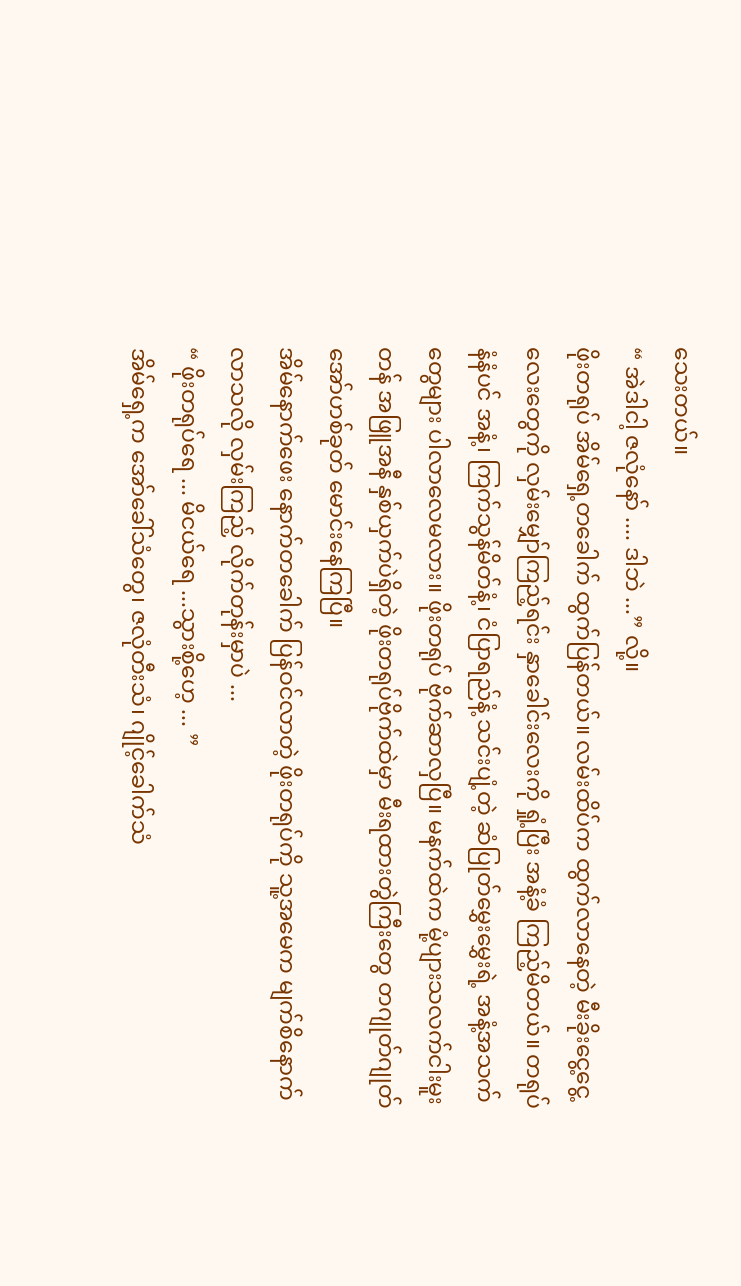သေးတယ်။
“ အဲဒါငါ့ ဇလုံနော် .... ဒါဘဲ ...” လို့။
ဖိုးတရုပ် အိမ်ရှေ့တခေါက် ထွက်ပြန်တယ်။ လမ်းထိပ်က ထွက်လာနေတဲ့ မီးခိုးငွေ့ငွေ့ လေးတွေကို လှမ်းမျှော်ကြည့်ရင်း နှာခေါင်းလေးကို ရှုံ့ပြီး အနံ့ခံ ကြည့်မိတယ်။ တရုပ်နံနံပင် အနံ့၊ ကြက်သွန်မိတ်နံ့၊ ငံပြာရည်နံ့ သင်းပျံ့တဲ့ ဆံပြုတ်မွှေးမွှေးရဲ့ အနံ့အသက်တွေများ ပါလာလေမလား။ ဖိုးတရုပ် ဗိုက်ဆာလှပြီ။ မနက်ထဲက မုံ့ပျားသလက်ငါးမူးတန် အဖြူအနီ နှစ်ယှက်ပဲရှိတဲ့ ဖိုးတရုပ်ဗိုက်ထဲမှာ မီးရထားတွဲကြီးတွေ တဂျုတ်ဂျုတ် အော်ဟစ်ခုတ် မောင်းနေကြပြီ။
အိမ်နောက်ဖေး နောက်တခေါက် ပြန်ဝင်လာတဲ့ ဖိုးတရုပ်ကို သူ့အမေက မျက်စိနောက် လာသလို လှမ်းကြည့် လိုက်တုန်းမှာပဲ ...
“ ဖိုးတရုပ်ရေ ... မိငယ်ရေ ...သွားစို့ဟေ့ ... ”
အိမ်ရှေ့က အော်ခေါ်သံတွေ၊ ဇလုံတီးသံ၊ ဂျိုင့်ခေါက်သံ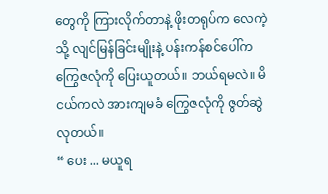တွေကို ကြားလိုက်တာနဲ့ ဖိုးတရုပ်က လေကဲ့သို့ လျင်မြန်ခြင်းမျိုးနဲ့ ပန်းကန်စင်ပေါ်က ကြွေဇလုံကို ပြေးယူတယ်။ ဘယ်ရမလဲ။ မိငယ်ကလဲ အားကျမခံ ကြွေဇလုံကို ဇွတ်ဆွဲလုတယ်။
“ ပေး ... မယူရ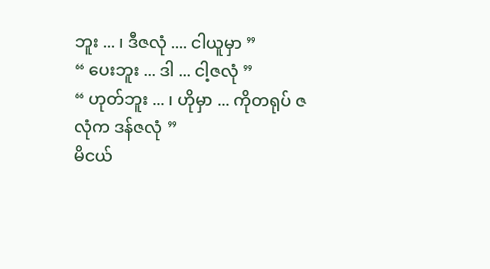ဘူး ... ၊ ဒီဇလုံ .... ငါယူမှာ ”
“ ပေးဘူး ... ဒါ ... ငါ့ဇလုံ ”
“ ဟုတ်ဘူး ... ၊ ဟိုမှာ ... ကိုတရုပ် ဇလုံက ဒန်ဇလုံ ”
မိငယ်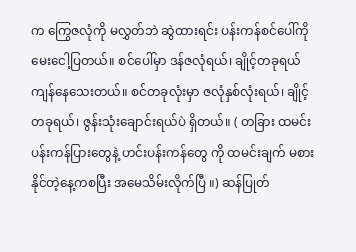က ကြွေဇလုံကို မလွှတ်ဘဲ ဆွဲထားရင်း ပန်းကန်စင်ပေါ်ကို မေးငေါ့ပြတယ်။ စင်ပေါ်မှာ ဒန်ဇလုံရယ်၊ ချိုင့်တခုရယ် ကျန်နေသေးတယ်။ စင်တခုလုံးမှာ ဇလုံနှစ်လုံးရယ်၊ ချိုင့် တခုရယ်၊ ဇွန်းသုံးချောင်းရယ်ပဲ ရှိတယ်။ ( တခြား ထမင်းပန်းကန်ပြားတွေနဲ့ ဟင်းပန်းကန်တွေ ကို ထမင်းချက် မစားနိုင်တဲ့နေ့ကစပြီး အမေသိမ်းလိုက်ပြီ ။) ဆန်ပြုတ်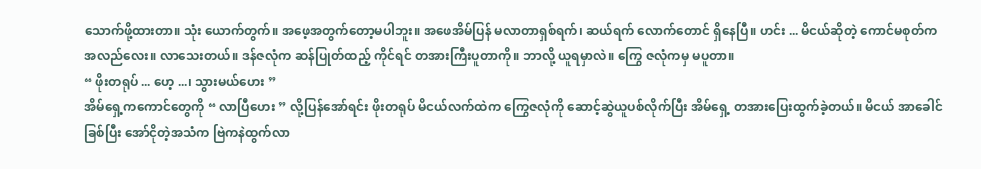သောက်ဖို့ထားတာ။ သုံး ယောက်တွက်။ အဖေ့အတွက်တော့မပါဘူး။ အဖေအိမ်ပြန် မလာတာရှစ်ရက်၊ ဆယ်ရက် လောက်တောင် ရှိနေပြီ။ ဟင်း ... မိငယ်ဆိုတဲ့ ကောင်မစုတ်က အလည်လေး။ လာသေးတယ်။ ဒန်ဇလုံက ဆန်ပြုတ်ထည့် ကိုင်ရင် တအားကြီးပူတာကို။ ဘာလို့ ယူရမှာလဲ။ ကြွေ ဇလုံကမှ မပူတာ။
“ ဖိုးတရုပ် ... ဟေ့ ...၊ သွားမယ်ဟေး ”
အိမ်ရှေ့ကကောင်တွေကို “ လာပြီဟေး ” လို့ပြန်အော်ရင်း ဖိုးတရုပ် မိငယ်လက်ထဲက ကြွေဇလုံကို ဆောင့်ဆွဲယူပစ်လိုက်ပြီး အိမ်ရှေ့ တအားပြေးထွက်ခဲ့တယ်။ မိငယ် အာခေါင်ခြစ်ပြီး အော်ငိုတဲ့အသံက ဗြဲကနဲထွက်လာ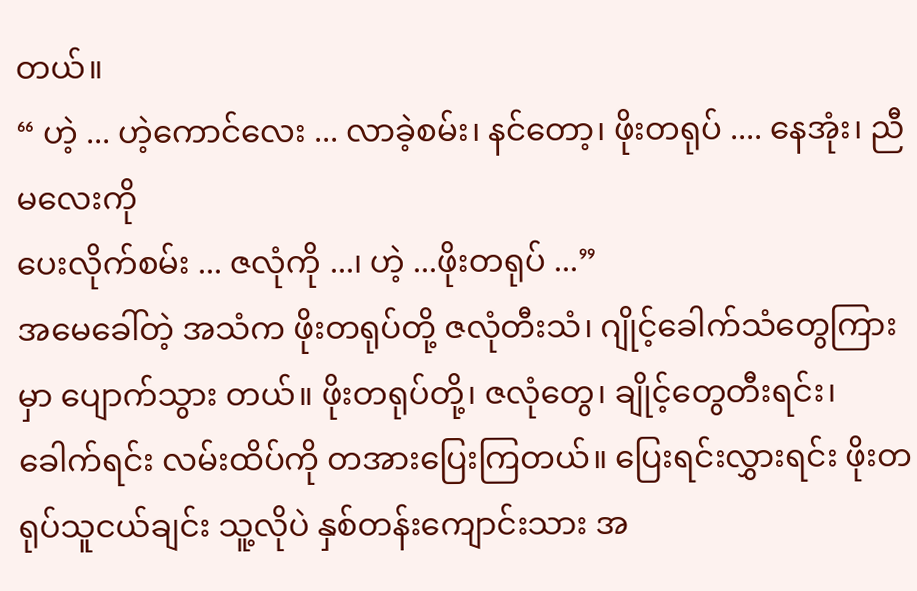တယ်။
“ ဟဲ့ ... ဟဲ့ကောင်လေး ... လာခဲ့စမ်း၊ နင်တော့၊ ဖိုးတရုပ် .... နေအုံး၊ ညီမလေးကို
ပေးလိုက်စမ်း ... ဇလုံကို ...၊ ဟဲ့ ...ဖိုးတရုပ် ...”
အမေခေါ်တဲ့ အသံက ဖိုးတရုပ်တို့ ဇလုံတီးသံ၊ ဂျိုင့်ခေါက်သံတွေကြားမှာ ပျောက်သွား တယ်။ ဖိုးတရုပ်တို့၊ ဇလုံတွေ၊ ချိုင့်တွေတီးရင်း၊ ခေါက်ရင်း လမ်းထိပ်ကို တအားပြေးကြတယ်။ ပြေးရင်းလွှားရင်း ဖိုးတရုပ်သူငယ်ချင်း သူ့လိုပဲ နှစ်တန်းကျောင်းသား အ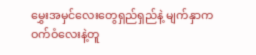မွှေးအမှင်လေးတွေရှည်ရှည်နဲ့ မျက်နှာက ဝက်ဝံလေးနဲ့တူ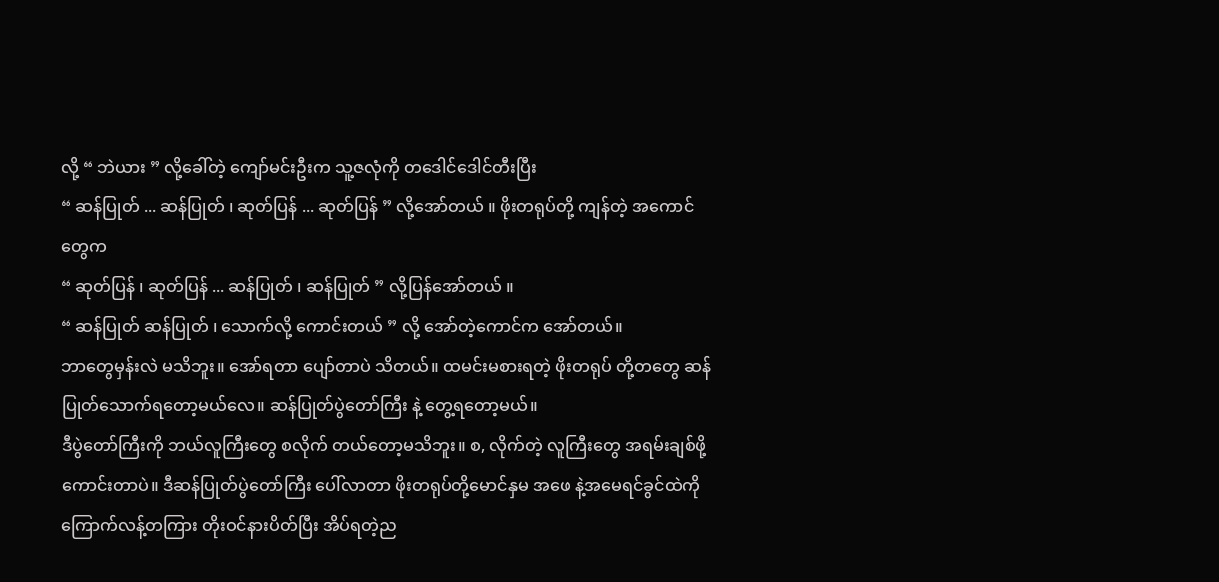လို့ “ ဘဲယား ” လို့ခေါ်တဲ့ ကျော်မင်းဦးက သူ့ဇလုံကို တဒေါင်ဒေါင်တီးပြီး
“ ဆန်ပြုတ် ... ဆန်ပြုတ် ၊ ဆုတ်ပြန် ... ဆုတ်ပြန် ” လို့အော်တယ် ။ ဖိုးတရုပ်တို့ ကျန်တဲ့ အကောင်တွေက
“ ဆုတ်ပြန် ၊ ဆုတ်ပြန် ... ဆန်ပြုတ် ၊ ဆန်ပြုတ် ” လို့ပြန်အော်တယ် ။
“ ဆန်ပြုတ် ဆန်ပြုတ် ၊ သောက်လို့ ကောင်းတယ် ” လို့ အော်တဲ့ကောင်က အော်တယ်။
ဘာတွေမှန်းလဲ မသိဘူး။ အော်ရတာ ပျော်တာပဲ သိတယ်။ ထမင်းမစားရတဲ့ ဖိုးတရုပ် တို့တတွေ ဆန်ပြုတ်သောက်ရတော့မယ်လေ။ ဆန်ပြုတ်ပွဲတော်ကြီး နဲ့ တွေ့ရတော့မယ်။
ဒီပွဲတော်ကြီးကို ဘယ်လူကြီးတွေ စလိုက် တယ်တော့မသိဘူး။ စ, လိုက်တဲ့ လူကြီးတွေ အရမ်းချစ်ဖို့ကောင်းတာပဲ။ ဒီဆန်ပြုတ်ပွဲတော်ကြီး ပေါ်လာတာ ဖိုးတရုပ်တို့မောင်နှမ အဖေ နဲ့အမေရင်ခွင်ထဲကိုကြောက်လန့်တကြား တိုးဝင်နားပိတ်ပြီး အိပ်ရတဲ့ည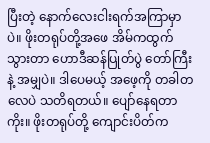ပြီးတဲ့ နောက်လေးငါးရက်အကြာမှာပဲ။ ဖိုးတရုပ်တို့အဖေ အိမ်ကထွက် သွားတာ ဟောဒီဆန်ပြုတ်ပွဲ တော်ကြီးနဲ့ အမျှပဲ။ ဒါပေမယ့် အဖေ့ကို တခါတလေပဲ သတိရတယ်။ ပျော်နေရတာကိုး။ ဖိုးတရုပ်တို့ ကျောင်းပိတ်က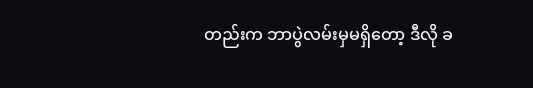တည်းက ဘာပွဲလမ်းမှမရှိတော့ ဒီလို ခ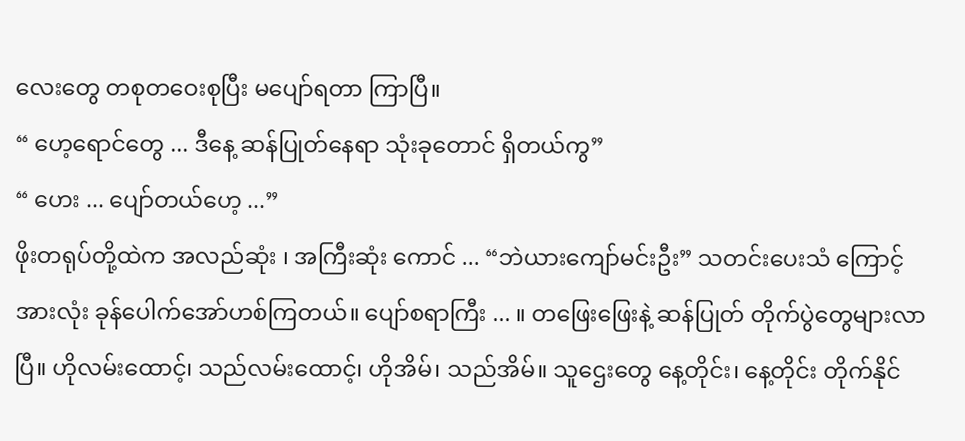လေးတွေ တစုတဝေးစုပြီး မပျော်ရတာ ကြာပြီ။
“ ဟေ့ရောင်တွေ ... ဒီနေ့ ဆန်ပြုတ်နေရာ သုံးခုတောင် ရှိတယ်ကွ”
“ ဟေး ... ပျော်တယ်ဟေ့ ...”
ဖိုးတရုပ်တို့ထဲက အလည်ဆုံး ၊ အကြီးဆုံး ကောင် ... “ဘဲယားကျော်မင်းဦး” သတင်းပေးသံ ကြောင့် အားလုံး ခုန်ပေါက်အော်ဟစ်ကြတယ်။ ပျော်စရာကြီး ... ။ တဖြေးဖြေးနဲ့ ဆန်ပြုတ် တိုက်ပွဲတွေများလာပြီ။ ဟိုလမ်းထောင့်၊ သည်လမ်းထောင့်၊ ဟိုအိမ်၊ သည်အိမ်။ သူဌေးတွေ နေ့တိုင်း၊ နေ့တိုင်း တိုက်နိုင်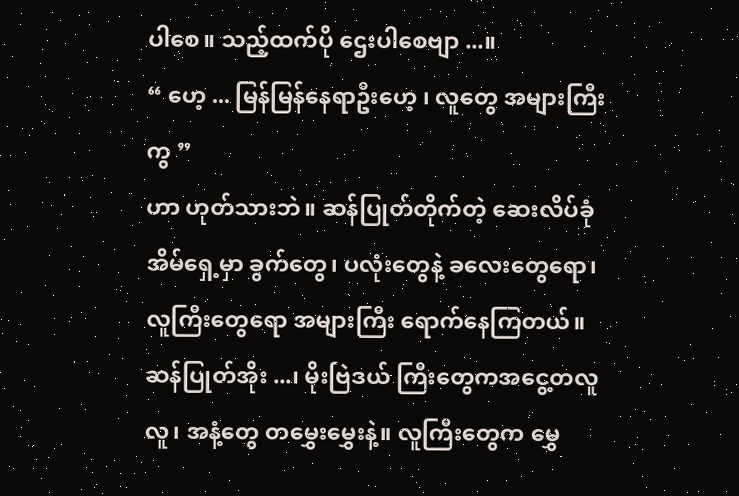ပါစေ။ သည့်ထက်ပို ဌေးပါစေဗျာ ...။
“ ဟေ့ ... မြန်မြန်နေရာဦးဟေ့ ၊ လူတွေ အများကြီးကွ ”
ဟာ ဟုတ်သားဘဲ။ ဆန်ပြုတ်တိုက်တဲ့ ဆေးလိပ်ခုံအိမ်ရှေ့မှာ ခွက်တွေ၊ ပလုံးတွေနဲ့ ခလေးတွေရော၊ လူကြီးတွေရော အများကြီး ရောက်နေကြတယ်။ ဆန်ပြုတ်အိုး ...၊ မိုးဗြဲဒယ် ကြီးတွေကအငွေ့တလူလူ၊ အနံ့တွေ တမွှေးမွှေးနဲ့။ လူကြီးတွေက မွှေ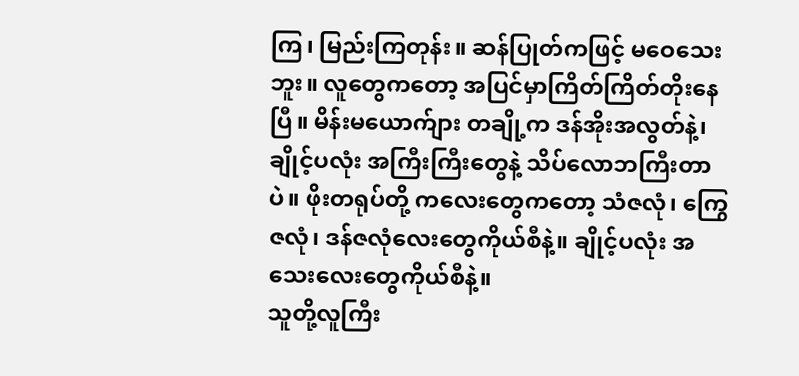ကြ၊ မြည်းကြတုန်း။ ဆန်ပြုတ်ကဖြင့် မဝေသေးဘူး။ လူတွေကတော့ အပြင်မှာကြိတ်ကြိတ်တိုးနေပြီ။ မိန်းမယောက်ျား တချို့က ဒန်အိုးအလွတ်နဲ့၊ ချိုင့်ပလုံး အကြီးကြီးတွေနဲ့ သိပ်လောဘကြီးတာပဲ။ ဖိုးတရုပ်တို့ ကလေးတွေကတော့ သံဇလုံ၊ ကြွေဇလုံ၊ ဒန်ဇလုံလေးတွေကိုယ်စီနဲ့။ ချိုင့်ပလုံး အသေးလေးတွေကိုယ်စီနဲ့။
သူတို့လူကြီး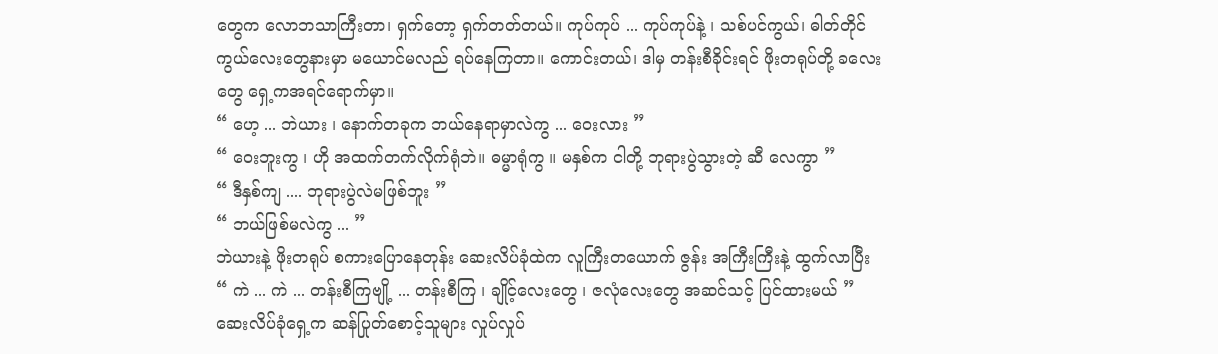တွေက လောဘသာကြီးတာ၊ ရှက်တော့ ရှက်တတ်တယ်။ ကုပ်ကုပ် ... ကုပ်ကုပ်နဲ့ ၊ သစ်ပင်ကွယ်၊ ဓါတ်တိုင်ကွယ်လေးတွေနားမှာ မယောင်မလည် ရပ်နေကြတာ။ ကောင်းတယ်၊ ဒါမှ တန်းစီခိုင်းရင် ဖိုးတရုပ်တို့ ခလေးတွေ ရှေ့ကအရင်ရောက်မှာ။
“ ဟေ့ ... ဘဲယား ၊ နောက်တခုက ဘယ်နေရာမှာလဲကွ ... ဝေးလား ”
“ ဝေးဘူးကွ ၊ ဟို အထက်တက်လိုက်ရုံဘဲ။ ဓမ္မာရုံကွ ။ မနှစ်က ငါတို့ ဘုရားပွဲသွားတဲ့ ဆီ လေကွာ ”
“ ဒီနှစ်ကျ .... ဘုရားပွဲလဲမဖြစ်ဘူး ”
“ ဘယ်ဖြစ်မလဲကွ ... ”
ဘဲယားနဲ့ ဖိုးတရုပ် စကားပြောနေတုန်း ဆေးလိပ်ခုံထဲက လူကြီးတယောက် ဇွန်း အကြီးကြီးနဲ့ ထွက်လာပြီး
“ ကဲ ... ကဲ ... တန်းစီကြဗျို့ ... တန်းစီကြ ၊ ချိုင့်လေးတွေ ၊ ဇလုံလေးတွေ အဆင်သင့် ပြင်ထားမယ် ”
ဆေးလိပ်ခုံရှေ့က ဆန်ပြုတ်စောင့်သူများ လှုပ်လှုပ်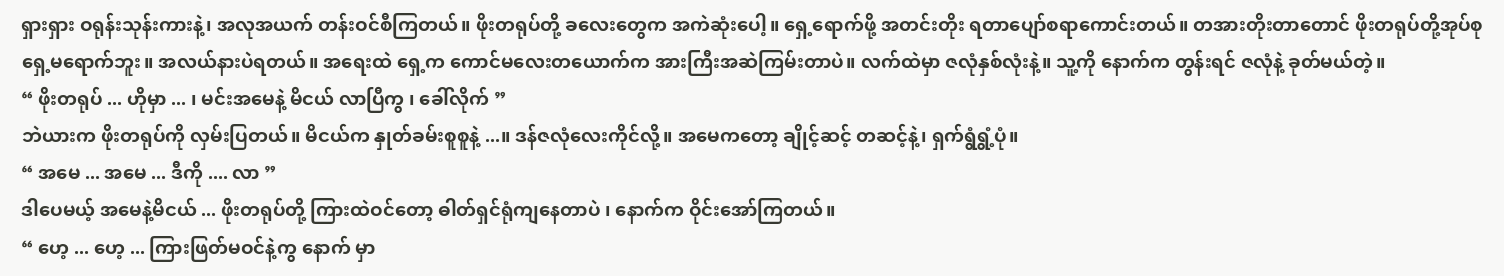ရှားရှား ဝရုန်းသုန်းကားနဲ့၊ အလုအယက် တန်းဝင်စီကြတယ်။ ဖိုးတရုပ်တို့ ခလေးတွေက အကဲဆုံးပေါ့။ ရှေ့ရောက်ဖို့ အတင်းတိုး ရတာပျော်စရာကောင်းတယ်။ တအားတိုးတာတောင် ဖိုးတရုပ်တို့အုပ်စု ရှေ့မရောက်ဘူး။ အလယ်နားပဲရတယ်။ အရေးထဲ ရှေ့က ကောင်မလေးတယောက်က အားကြီးအဆဲကြမ်းတာပဲ။ လက်ထဲမှာ ဇလုံနှစ်လုံးနဲ့။ သူ့ကို နောက်က တွန်းရင် ဇလုံနဲ့ ခုတ်မယ်တဲ့။
“ ဖိုးတရုပ် ... ဟိုမှာ ... ၊ မင်းအမေနဲ့ မိငယ် လာပြီကွ ၊ ခေါ်လိုက် ”
ဘဲယားက ဖိုးတရုပ်ကို လှမ်းပြတယ်။ မိငယ်က နှုတ်ခမ်းစူစူနဲ့ ...။ ဒန်ဇလုံလေးကိုင်လို့။ အမေကတော့ ချိုင့်ဆင့် တဆင့်နဲ့၊ ရှက်ရွံရွံ့ပုံ။
“ အမေ ... အမေ ... ဒီကို .... လာ ”
ဒါပေမယ့် အမေနဲ့မိငယ် ... ဖိုးတရုပ်တို့ ကြားထဲဝင်တော့ ဓါတ်ရှင်ရုံကျနေတာပဲ ၊ နောက်က ဝိုင်းအော်ကြတယ်။
“ ဟေ့ ... ဟေ့ ... ကြားဖြတ်မဝင်နဲ့ကွ နောက် မှာ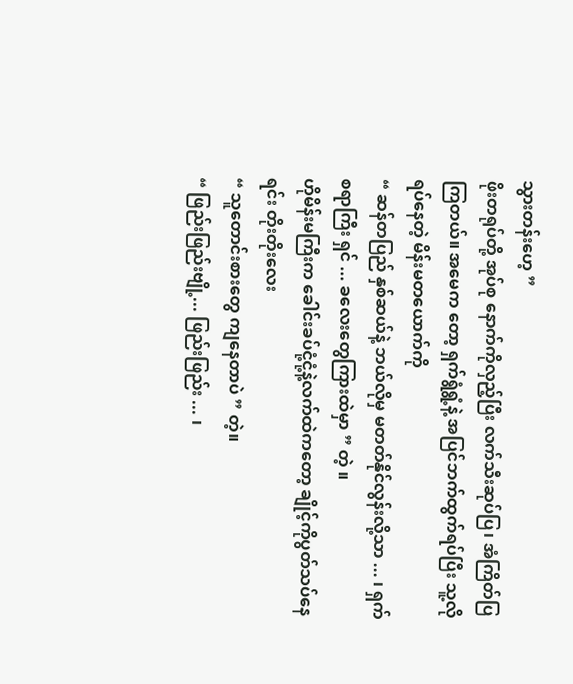သွားတန်းဟေ့ ”
ဖိုးတရုပ်တို့ အုပ်စု နောက်ကိုလှည့်ပြီး လက်သီးဆုပ်ပြ၊ အံကြိတ်ပြကြတယ်။ အမေက တော့ ရှက်ရွံရွံ့နဲ့ အပြင်ဘက်ထွက်ရပ်ပြီး သူ့လို ရပ်နေတဲ့ မိန်းမတယောက်ကို
“ ဆန်တပြည် နှစ်ဆယ်နဲ့ ဘယ်လိုမှ မတတ်နိုင်လွန်းလို့သာ ... ၊ ရှက်စရာကြီး ရှင် ... ခလေးတွေကြားထဲမှာ ” တဲ့ ။
ဟိုမိန်းမကြီးက ခေါင်းခပ်ငုံ့ငုံ့နဲ့လက်ထဲကတော့ ချိုင့်ကိုပွတ်သပ်နေရင်း တိုးတိုးလေး
“ သူတောင်းစားတွေ ကျနေတာပဲ ” တဲ့။
“ ဖြည်းဖြည်းဗျို့... ဖြည်းဖြည်း ... ၊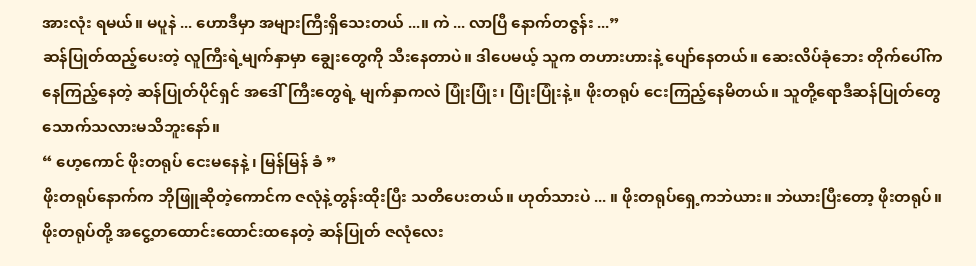အားလုံး ရမယ်။ မပူနဲ ... ဟောဒီမှာ အများကြီးရှိသေးတယ် ...။ ကဲ ... လာပြီ နောက်တဇွန်း ...”
ဆန်ပြုတ်ထည့်ပေးတဲ့ လူကြီးရဲ့မျက်နှာမှာ ချွေးတွေကို သီးနေတာပဲ။ ဒါပေမယ့် သူက တဟားဟားနဲ့ ပျော်နေတယ်။ ဆေးလိပ်ခုံဘေး တိုက်ပေါ်ကနေကြည့်နေတဲ့ ဆန်ပြုတ်ပိုင်ရှင် အဒေါ်ကြီးတွေရဲ့ မျက်နှာကလဲ ပြုံးပြုံး၊ ပြုံးပြုံးနဲ့။ ဖိုးတရုပ် ငေးကြည့်နေမိတယ်။ သူတို့ရောဒီဆန်ပြုတ်တွေ သောက်သလားမသိဘူးနော်။
“ ဟေ့ကောင် ဖိုးတရုပ် ငေးမနေနဲ့ ၊ မြန်မြန် ခံ ”
ဖိုးတရုပ်နောက်က ဘိုဖြူဆိုတဲ့ကောင်က ဇလုံနဲ့တွန်းထိုးပြီး သတိပေးတယ်။ ဟုတ်သားပဲ ... ။ ဖိုးတရုပ်ရှေ့ကဘဲယား။ ဘဲယားပြီးတော့ ဖိုးတရုပ်။
ဖိုးတရုပ်တို့ အငွေ့တထောင်းထောင်းထနေတဲ့ ဆန်ပြုတ် ဇလုံလေး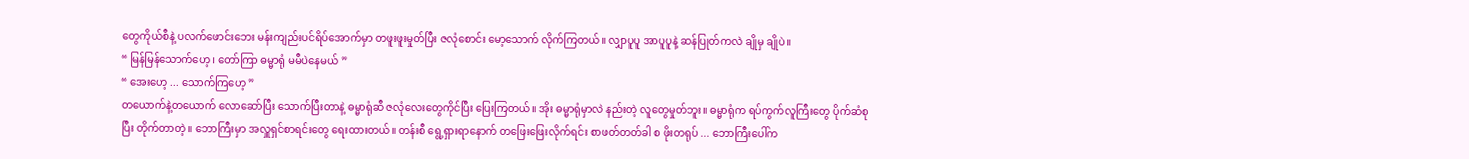တွေကိုယ်စီနဲ့ ပလက်ဖောင်းဘေး မန်းကျည်းပင်ရိပ်အောက်မှာ တဖူးဖူးမှုတ်ပြီး ဇလုံစောင်း မော့သောက် လိုက်ကြတယ်။ လျှာပူပူ အာပူပူနဲ့ ဆန်ပြုတ်ကလဲ ချိုမှ ချိုပဲ။
“ မြန်မြန်သောက်ဟေ့ ၊ တော်ကြာ ဓမ္မာရုံ မမီပဲနေမယ် ”
“ အေးဟေ့ ... သောက်ကြဟေ့ ”
တယောက်နဲ့တယောက် လောဆော်ပြီး သောက်ပြီးတာနဲ့ ဓမ္မာရုံဆီ ဇလုံလေးတွေကိုင်ပြီး ပြေးကြတယ်။ အိုး ဓမ္မာရုံမှာလဲ နည်းတဲ့ လူတွေမှုတ်ဘူး။ ဓမ္မာရုံက ရပ်ကွက်လူကြီးတွေ ပိုက်ဆံစုပြီး တိုက်တာတဲ့။ ဘောကြီးမှာ အလှူရှင်စာရင်းတွေ ရေးထားတယ်။ တန်းစီ ရွေ့ရှားရာနောက် တဖြေးဖြေးလိုက်ရင်း စာဖတ်တတ်ခါ စ ဖိုးတရုပ် ... ဘောကြီးပေါ်က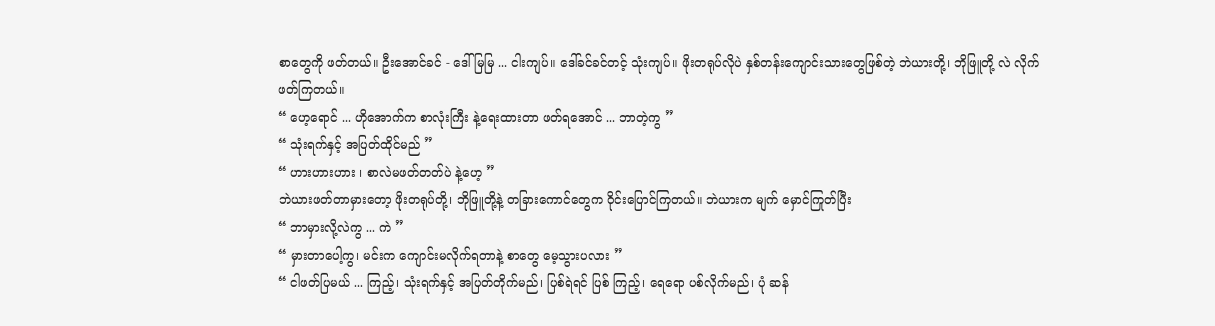စာတွေကို ဖတ်တယ်။ ဦးအောင်ခင် - ဒေါ်မြမြ ... ငါးကျပ်။ ဒေါ်ခင်ခင်တင့် သုံးကျပ်။ ဖိုးတရုပ်လိုပဲ နှစ်တန်းကျောင်းသားတွေဖြစ်တဲ့ ဘဲယားတို့၊ ဘိုဖြူတို့ လဲ လိုက်ဖတ်ကြတယ်။
“ ဟေ့ရောင် ... ဟိုအောက်က စာလုံးကြီး နဲ့ရေးထားတာ ဖတ်ရအောင် ... ဘာတဲ့ကွ ”
“ သုံးရက်နှင့် အပြတ်ထိုင်မည် ”
“ ဟားဟားဟား ၊ စာလဲမဖတ်တတ်ပဲ နဲ့ဟေ့ ”
ဘဲယားဖတ်တာမှားတော့ ဖိုးတရုပ်တို့၊ ဘိုဖြူတို့နဲ့ တခြားကောင်တွေက ဝိုင်းပြောင်ကြတယ်။ ဘဲယားက မျက် မှောင်ကြုတ်ပြီး
“ ဘာမှားလို့လဲကွ ... ကဲ ”
“ မှားတာပေါ့ကွ၊ မင်းက ကျောင်းမလိုက်ရတာနဲ့ စာတွေ မေ့သွားပလား ”
“ ငါဖတ်ပြမယ် ... ကြည့်၊ သုံးရက်နှင့် အပြတ်တိုက်မည်၊ ပြစ်ရဲရင် ပြစ် ကြည့်၊ ရေရော ပစ်လိုက်မည်၊ ပုံ ဆန်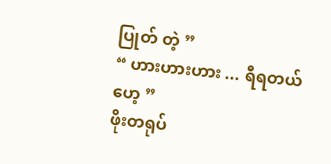ပြုတ် တဲ့ ”
“ ဟားဟားဟား ... ရီရတယ်ဟေ့ ”
ဖိုးတရုပ်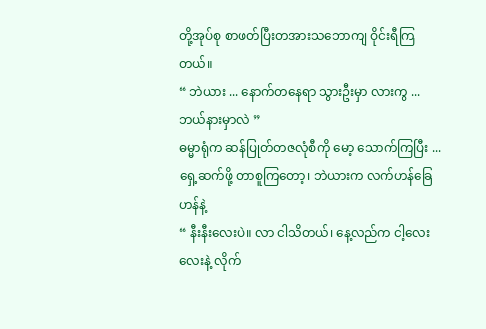တို့အုပ်စု စာဖတ်ပြီးတအားသဘောကျ ဝိုင်းရီကြတယ်။
“ ဘဲယား ... နောက်တနေရာ သွားဦးမှာ လားကွ ... ဘယ်နားမှာလဲ ”
ဓမ္မာရုံက ဆန်ပြုတ်တဇလုံစီကို မော့ သောက်ကြပြီး ... ရှေ့ဆက်ဖို့ တာစူကြတော့၊ ဘဲယားက လက်ဟန်ခြေဟန်နဲ့
“ နီးနီးလေးပဲ။ လာ ငါသိတယ်၊ နေ့လည်က ငါ့လေးလေးနဲ့ လိုက်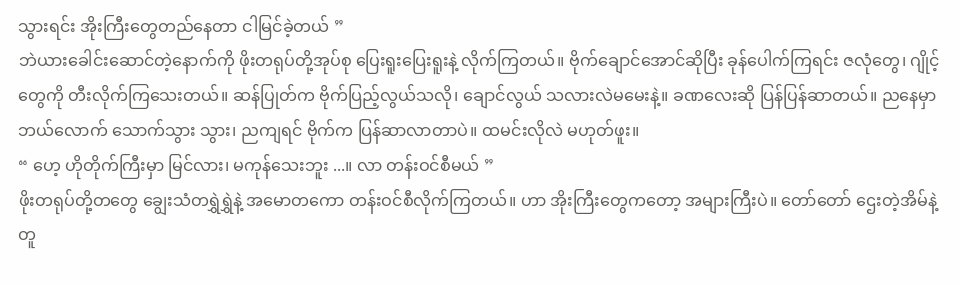သွားရင်း အိုးကြီးတွေတည်နေတာ ငါမြင်ခဲ့တယ် ”
ဘဲယားခေါင်းဆောင်တဲ့နောက်ကို ဖိုးတရုပ်တို့အုပ်စု ပြေးရူးပြေးရူးနဲ့ လိုက်ကြတယ်။ ဗိုက်ချောင်အောင်ဆိုပြီး ခုန်ပေါက်ကြရင်း ဇလုံတွေ၊ ဂျိုင့်တွေကို တီးလိုက်ကြသေးတယ်။ ဆန်ပြုတ်က ဗိုက်ပြည့်လွယ်သလို၊ ချောင်လွယ် သလားလဲမမေးနဲ့။ ခဏလေးဆို ပြန်ပြန်ဆာတယ်။ ညနေမှာဘယ်လောက် သောက်သွား သွား၊ ညကျရင် ဗိုက်က ပြန်ဆာလာတာပဲ။ ထမင်းလိုလဲ မဟုတ်ဖူး။
“ ဟေ့ ဟိုတိုက်ကြီးမှာ မြင်လား၊ မကုန်သေးဘူး ...။ လာ တန်းဝင်စီမယ် ”
ဖိုးတရုပ်တို့တတွေ ချွေးသံတရွှဲရွှဲနဲ့ အမောတကော တန်းဝင်စီလိုက်ကြတယ်။ ဟာ အိုးကြီးတွေကတော့ အများကြီးပဲ။ တော်တော် ဌေးတဲ့အိမ်နဲ့ တူ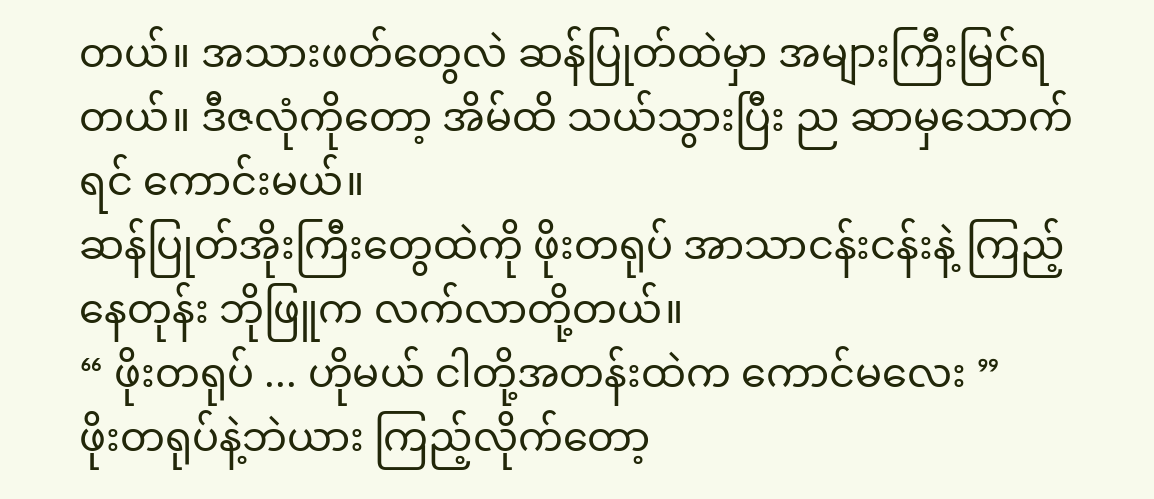တယ်။ အသားဖတ်တွေလဲ ဆန်ပြုတ်ထဲမှာ အများကြီးမြင်ရတယ်။ ဒီဇလုံကိုတော့ အိမ်ထိ သယ်သွားပြီး ည ဆာမှသောက်ရင် ကောင်းမယ်။
ဆန်ပြုတ်အိုးကြီးတွေထဲကို ဖိုးတရုပ် အာသာငန်းငန်းနဲ့ ကြည့်နေတုန်း ဘိုဖြူက လက်လာတို့တယ်။
“ ဖိုးတရုပ် ... ဟိုမယ် ငါတို့အတန်းထဲက ကောင်မလေး ”
ဖိုးတရုပ်နဲ့ဘဲယား ကြည့်လိုက်တော့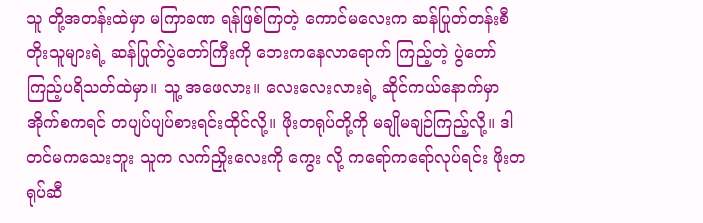သူ တို့အတန်းထဲမှာ မကြာခဏ ရန်ဖြစ်ကြတဲ့ ကောင်မလေးက ဆန်ပြုတ်တန်းစီတိုးသူများရဲ့ ဆန်ပြုတ်ပွဲတော်ကြီးကို ဘေးကနေလာရောက် ကြည့်တဲ့ ပွဲတော်ကြည့်ပရိသတ်ထဲမှာ။ သူ့ အဖေလား။ လေးလေးလားရဲ့ ဆိုင်ကယ်နောက်မှာ အိုက်စကရင် တပျပ်ပျပ်စားရင်းထိုင်လို့။ ဖိုးတရုပ်တို့ကို မချိုမချဉ်ကြည့်လို့။ ဒါ တင်မကသေးဘူး သူက လက်ညှိုးလေးကို ကွေး လို့ ကရော်ကရော်လုပ်ရင်း ဖိုးတရုပ်ဆီ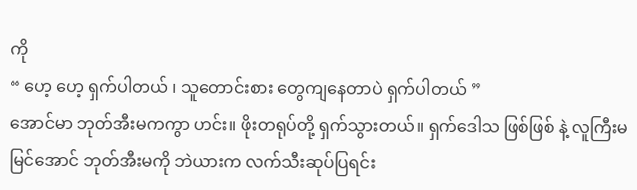ကို
“ ဟေ့ ဟေ့ ရှက်ပါတယ် ၊ သူတောင်းစား တွေကျနေတာပဲ ရှက်ပါတယ် ”
အောင်မာ ဘုတ်အီးမကကွာ ဟင်း။ ဖိုးတရုပ်တို့ ရှက်သွားတယ်။ ရှက်ဒေါသ ဖြစ်ဖြစ် နဲ့ လူကြီးမမြင်အောင် ဘုတ်အီးမကို ဘဲယားက လက်သီးဆုပ်ပြရင်း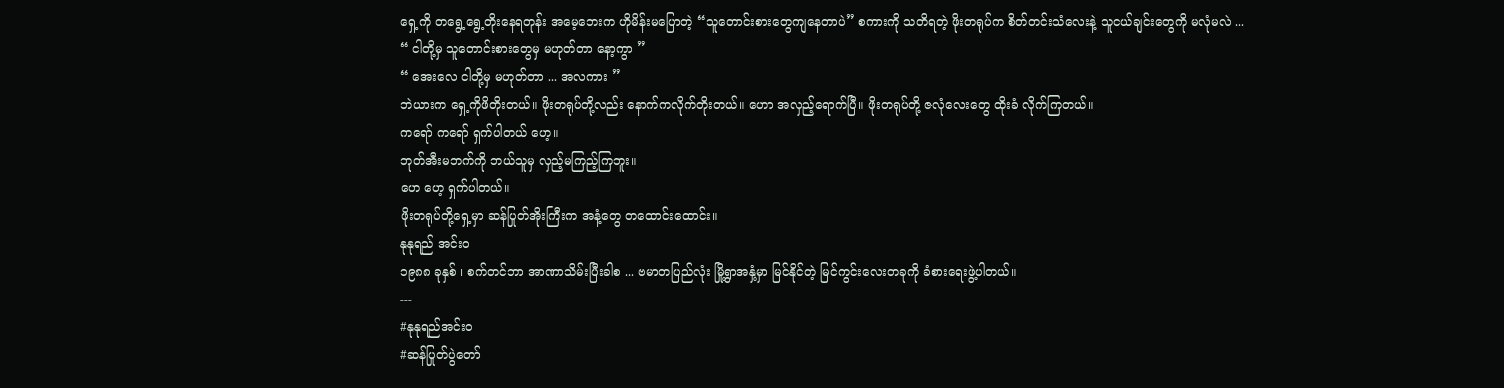ရှေ့ကို တရွေ့ရွေ့တိုးနေရတုန်း အမေ့ဘေးက ဟိုမိန်းမပြောတဲ့ “သူတောင်းစားတွေကျနေတာပဲ” စကားကို သတိရတဲ့ ဖိုးတရုပ်က စိတ်တင်းသံလေးနဲ့ သူငယ်ချင်းတွေကို မလုံမလဲ ...
“ ငါတို့မှ သူတောင်းစားတွေမှ မဟုတ်တာ နော့ကွာ ”
“ အေးလေ ငါတို့မှ မဟုတ်တာ ... အလကား ”
ဘဲယားက ရှေ့ကိုဖိတိုးတယ်။ ဖိုးတရုပ်တို့လည်း နောက်ကလိုက်တိုးတယ်။ ဟော အလှည့်ရောက်ပြီ။ ဖိုးတရုပ်တို့ ဇလုံလေးတွေ ထိုးခံ လိုက်ကြတယ်။
ကရော် ကရော် ရှက်ပါတယ် ဟေ့။
ဘုတ်အီးမဘက်ကို ဘယ်သူမှ လှည့်မကြည့်ကြဘူး။
ဟေ ဟေ့ ရှက်ပါတယ်။
ဖိုးတရုပ်တို့ရှေ့မှာ ဆန်ပြုတ်အိုးကြီးက အနံ့တွေ တထောင်းထောင်း။
နုနုရည် အင်းဝ
၁၉၈၈ ခုနှစ် ၊ စက်တင်ဘာ အာဏာသိမ်းပြီးခါစ ... ဗမာတပြည်လုံး မြို့ရွာအနှံ့မှာ မြင်နိုင်တဲ့ မြင်ကွင်းလေးတခုကို ခံစားရေးဖွဲ့ပါတယ်။
---
#နုနုရည်အင်းဝ
#ဆန်ပြုတ်ပွဲတော်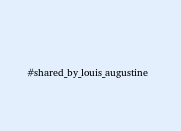#shared_by_louis_augustine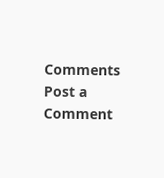Comments
Post a Comment